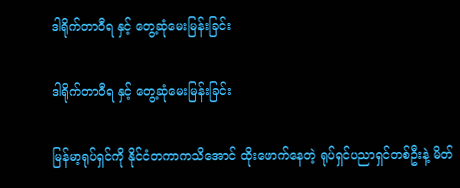ဒါရိုက်တာဝီရ နှင့် တွေ့ဆုံမေးမြန်းခြင်း

ဒါရိုက်တာဝီရ နှင့် တွေ့ဆုံမေးမြန်းခြင်း

မြန်မာ့ရုပ်ရှင်ကို နိုင်ငံတကာကသိအောင် ထိုးဖောက်နေတဲ့ ရုပ်ရှင်ပညာရှင်တစ်ဦးနဲ့ မိတ်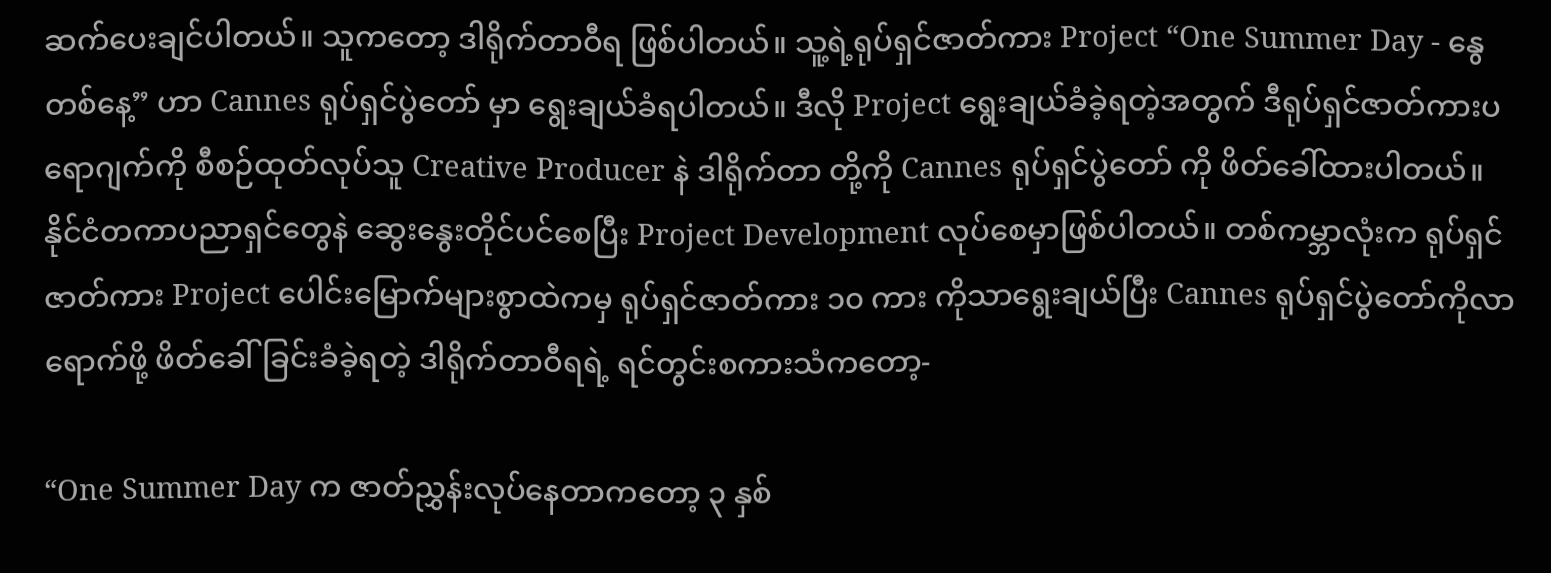ဆက်ပေးချင်ပါတယ်။ သူကတော့ ဒါရိုက်တာဝီရ ဖြစ်ပါတယ်။ သူ့ရဲ့ရုပ်ရှင်ဇာတ်ကား Project “One Summer Day - နွေတစ်နေ့” ဟာ Cannes ရုပ်ရှင်ပွဲတော် မှာ ရွေးချယ်ခံရပါတယ်။ ဒီလို Project ရွေးချယ်ခံခဲ့ရတဲ့အတွက် ဒီရုပ်ရှင်ဇာတ်ကားပရောဂျက်ကို စီစဉ်ထုတ်လုပ်သူ Creative Producer နဲ ဒါရိုက်တာ တို့ကို Cannes ရုပ်ရှင်ပွဲတော် ကို ဖိတ်ခေါ်ထားပါတယ်။ နိုင်ငံတကာပညာရှင်တွေနဲ ဆွေးနွေးတိုင်ပင်စေပြီး Project Development လုပ်စေမှာဖြစ်ပါတယ်။ တစ်ကမ္ဘာလုံးက ရုပ်ရှင်ဇာတ်ကား Project ပေါင်းမြောက်များစွာထဲကမှ ရုပ်ရှင်ဇာတ်ကား ၁၀ ကား ကိုသာရွေးချယ်ပြီး Cannes ရုပ်ရှင်ပွဲတော်ကိုလာရောက်ဖို့ ဖိတ်ခေါ်ခြင်းခံခဲ့ရတဲ့ ဒါရိုက်တာဝီရရဲ့ ရင်တွင်းစကားသံကတော့-

“One Summer Day က ဇာတ်ညွှန်းလုပ်နေတာကတော့ ၃ နှစ်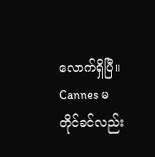လောက်ရှိပြီ။ Cannes မတိုင်ခင်လည်း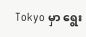Tokyo မှာ ရွေး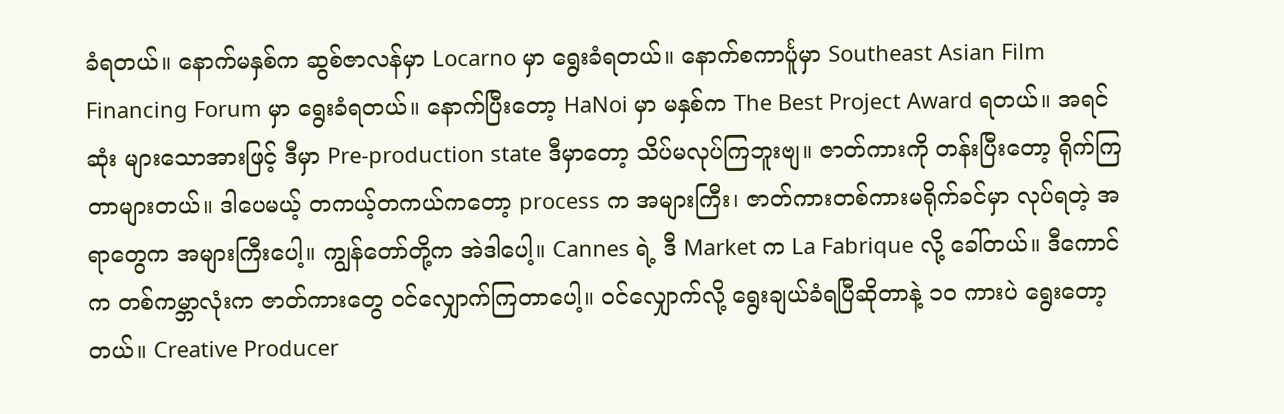ခံရတယ်။ နောက်မနှစ်က ဆွစ်ဇာလန်မှာ Locarno မှာ ရွေးခံရတယ်။ နောက်စကာင်္ပူမှာ Southeast Asian Film Financing Forum မှာ ရွေးခံရတယ်။ နောက်ပြီးတော့ HaNoi မှာ မနှစ်က The Best Project Award ရတယ်။ အရင်ဆုံး များသောအားဖြင့် ဒီမှာ Pre-production state ဒီမှာတော့ သိပ်မလုပ်ကြဘူးဗျ။ ဇာတ်ကားကို တန်းပြီးတော့ ရိုက်ကြတာများတယ်။ ဒါပေမယ့် တကယ့်တကယ်ကတော့ process က အများကြီး၊ ဇာတ်ကားတစ်ကားမရိုက်ခင်မှာ လုပ်ရတဲ့ အရာတွေက အများကြီးပေါ့။ ကျွန်တော်တို့က အဲဒါပေါ့။ Cannes ရဲ့ ဒီ Market က La Fabrique လို့ ခေါ်တယ်။ ဒီကောင်က တစ်ကမ္ဘာလုံးက ဇာတ်ကားတွေ ဝင်လျှောက်ကြတာပေါ့။ ဝင်လျှောက်လို့ ရွေးချယ်ခံရပြီဆိုတာနဲ့ ၁၀ ကားပဲ ရွေးတော့တယ်။ Creative Producer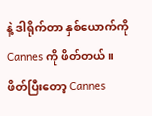နဲ့ ဒါရိုက်တာ နှစ်ယောက်ကို Cannes ကို ဖိတ်တယ်။ ဖိတ်ပြီးတော့ Cannes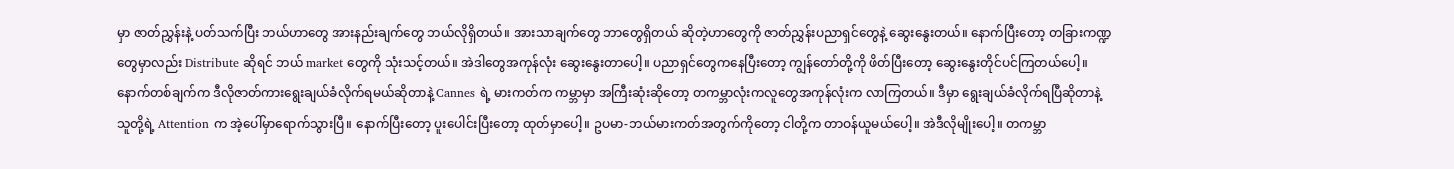မှာ ဇာတ်ညွှန်းနဲ့ ပတ်သက်ပြီး ဘယ်ဟာတွေ အားနည်းချက်တွေ ဘယ်လိုရှိတယ်။ အားသာချက်တွေ ဘာတွေရှိတယ် ဆိုတဲ့ဟာတွေကို ဇာတ်ညွှန်းပညာရှင်တွေနဲ့ ဆွေးနွေးတယ်။ နောက်ပြီးတော့ တခြားကဏ္ဍတွေမှာလည်း Distribute ဆိုရင် ဘယ် market တွေကို သုံးသင့်တယ်။ အဲဒါတွေအကုန်လုံး ဆွေးနွေးတာပေါ့။ ပညာရှင်တွေကနေပြီးတော့ ကျွန်တော်တို့ကို ဖိတ်ပြီးတော့ ဆွေးနွေးတိုင်ပင်ကြတယ်ပေါ့။ နောက်တစ်ချက်က ဒီလိုဇာတ်ကားရွေးချယ်ခံလိုက်ရမယ်ဆိုတာနဲ့ Cannes ရဲ့ မားကတ်က ကမ္ဘာမှာ အကြီးဆုံးဆိုတော့ တကမ္ဘာလုံးကလူတွေအကုန်လုံးက လာကြတယ်။ ဒီမှာ ရွေးချယ်ခံလိုက်ရပြီဆိုတာနဲ့ သူတို့ရဲ့ Attention က အဲ့ပေါ်မှာရောက်သွားပြီ။ နောက်ပြီးတော့ ပူးပေါင်းပြီးတော့ ထုတ်မှာပေါ့။ ဥပမာ-ဘယ်မားကတ်အတွက်ကိုတော့ ငါတို့က တာဝန်ယူမယ်ပေါ့။ အဲဒီလိုမျိုးပေါ့။ တကမ္ဘာ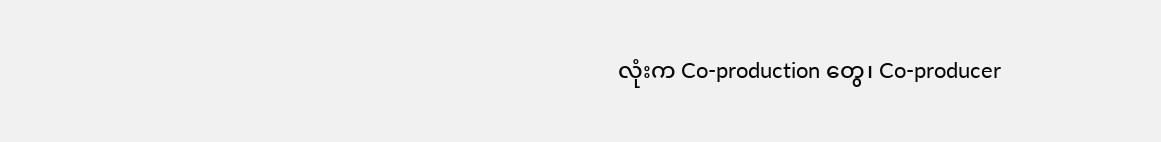လုံးက Co-production တွေ၊ Co-producer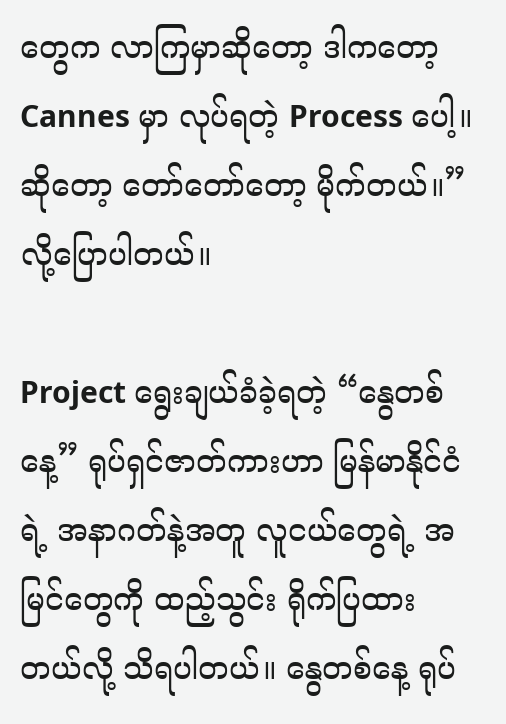တွေက လာကြမှာဆိုတော့ ဒါကတော့ Cannes မှာ လုပ်ရတဲ့ Process ပေါ့။ ဆိုတော့ တော်တော်တော့ မိုက်တယ်။” လို့ပြောပါတယ်။

Project ရွေးချယ်ခံခဲ့ရတဲ့ “နွေတစ်နေ့” ရုပ်ရှင်ဇာတ်ကားဟာ မြန်မာနိုင်ငံရဲ့ အနာဂတ်နဲ့အတူ လူငယ်တွေရဲ့ အမြင်တွေကို ထည့်သွင်း ရိုက်ပြထားတယ်လို့ သိရပါတယ်။ နွေတစ်နေ့ ရုပ်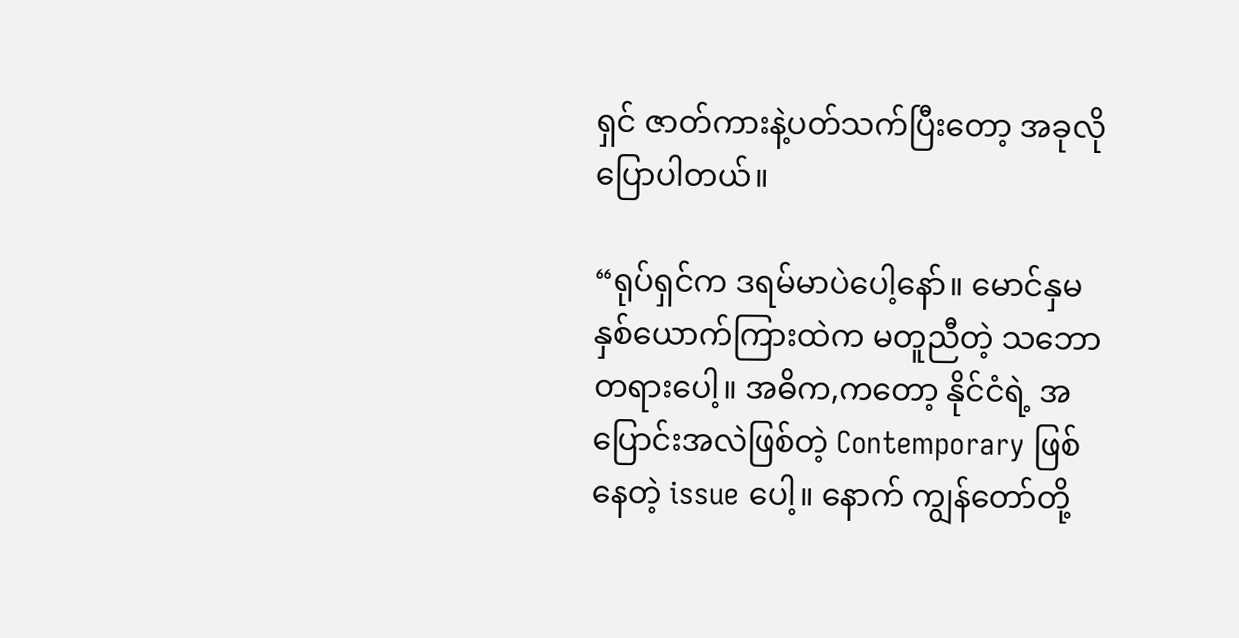ရှင် ဇာတ်ကားနဲ့ပတ်သက်ပြီးတော့ အခုလိုပြောပါတယ်။

“ရုပ်ရှင်က ဒရမ်မာပဲပေါ့နော်။ မောင်နှမနှစ်ယောက်ကြားထဲက မတူညီတဲ့ သဘောတရားပေါ့။ အဓိက,ကတော့ နိုင်ငံရဲ့ အပြောင်းအလဲဖြစ်တဲ့ Contemporary ဖြစ်နေတဲ့ issue ပေါ့။ နောက် ကျွန်တော်တို့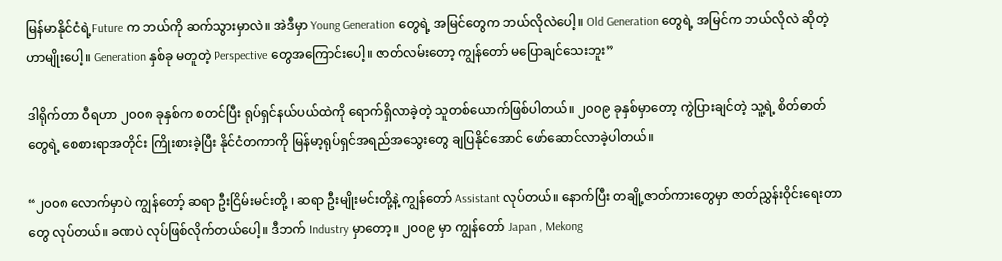မြန်မာနိုင်ငံရဲ့Future က ဘယ်ကို ဆက်သွားမှာလဲ။ အဲဒီမှာ Young Generation တွေရဲ့ အမြင်တွေက ဘယ်လိုလဲပေါ့။ Old Generation တွေရဲ့ အမြင်က ဘယ်လိုလဲ ဆိုတဲ့ဟာမျိုးပေါ့။ Generation နှစ်ခု မတူတဲ့ Perspective တွေအကြောင်းပေါ့။ ဇာတ်လမ်းတော့ ကျွန်တော် မပြောချင်သေးဘူး”

ဒါရိုက်တာ ဝီရဟာ ၂၀၀၈ ခုနှစ်က စတင်ပြီး ရုပ်ရှင်နယ်ပယ်ထဲကို ရောက်ရှိလာခဲ့တဲ့ သူတစ်ယောက်ဖြစ်ပါတယ်။ ၂၀၀၉ ခုနှစ်မှာတော့ ကွဲပြားချင်တဲ့ သူ့ရဲ့ စိတ်ဓာတ်တွေရဲ့ စေစားရာအတိုင်း ကြိုးစားခဲ့ပြီး နိုင်ငံတကာကို မြန်မာ့ရုပ်ရှင်အရည်အသွေးတွေ ချပြနိုင်အောင် ဖော်ဆောင်လာခဲ့ပါတယ်။

“၂၀၀၈ လောက်မှာပဲ ကျွန်တော့် ဆရာ ဦးငြိမ်းမင်းတို့ ၊ ဆရာ ဦးမျိုးမင်းတို့နဲ့ ကျွန်တော် Assistant လုပ်တယ်။ နောက်ပြီး တချို့ဇာတ်ကားတွေမှာ ဇာတ်ညွှန်းဝိုင်းရေးတာတွေ လုပ်တယ်။ ခဏပဲ လုပ်ဖြစ်လိုက်တယ်ပေါ့။ ဒီဘက် Industry မှာတော့။ ၂၀၀၉ မှာ ကျွန်တော် Japan , Mekong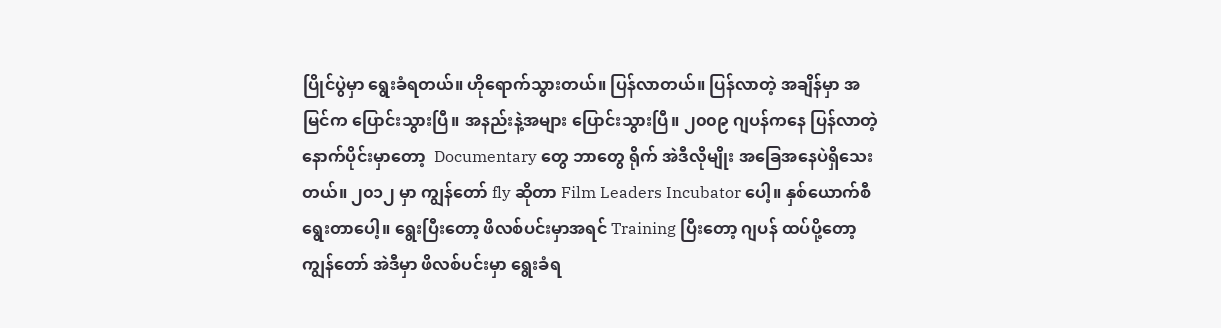ပြိုင်ပွဲမှာ ရွေးခံရတယ်။ ဟိုရောက်သွားတယ်။ ပြန်လာတယ်။ ပြန်လာတဲ့ အချိန်မှာ အမြင်က ပြောင်းသွားပြီ။ အနည်းနဲ့အများ ပြောင်းသွားပြီ။ ၂၀၀၉ ဂျပန်ကနေ ပြန်လာတဲ့ နောက်ပိုင်းမှာတော့  Documentary တွေ ဘာတွေ ရိုက် အဲဒီလိုမျိုး အခြေအနေပဲရှိသေးတယ်။ ၂၀၁၂ မှာ ကျွန်တော် fly ဆိုတာ Film Leaders Incubator ပေါ့။ နှစ်ယောက်စီ ရွေးတာပေါ့။ ရွေးပြီးတော့ ဖိလစ်ပင်းမှာအရင် Training ပြီးတော့ ဂျပန် ထပ်ပို့တော့ ကျွန်တော် အဲဒီမှာ ဖိလစ်ပင်းမှာ ရွေးခံရ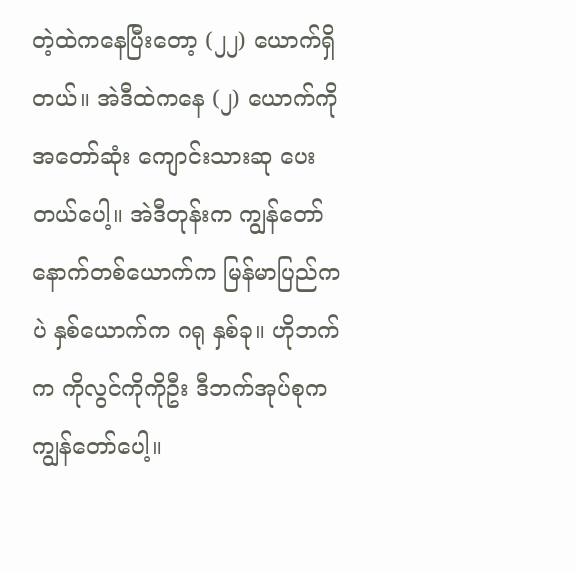တဲ့ထဲကနေပြီးတော့ (၂၂) ယောက်ရှိတယ်။ အဲဒီထဲကနေ (၂) ယောက်ကို အတော်ဆုံး ကျောင်းသားဆု ပေးတယ်ပေါ့။ အဲဒီတုန်းက ကျွန်တော် နောက်တစ်ယောက်က မြန်မာပြည်ကပဲ နှစ်ယောက်က ဂရု နှစ်ခု။ ဟိုဘက်က ကိုလွင်ကိုကိုဦး ဒီဘက်အုပ်စုက ကျွန်တော်ပေါ့။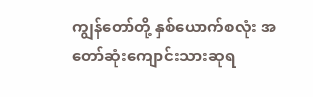ကျွန်တော်တို့ နှစ်ယောက်စလုံး အတော်ဆုံးကျောင်းသားဆုရ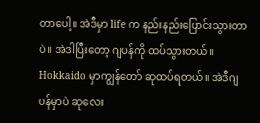တာပေါ့။ အဲဒီမှာ life က နည်းနည်းပြောင်းသွားတာပဲ။ အဲဒါပြီးတော့ ဂျပန်ကို ထပ်သွားတယ်။ Hokkaido မှာကျွန်တော် ဆုထပ်ရတယ်။ အဲဒီဂျပန်မှာပဲ ဆုလေး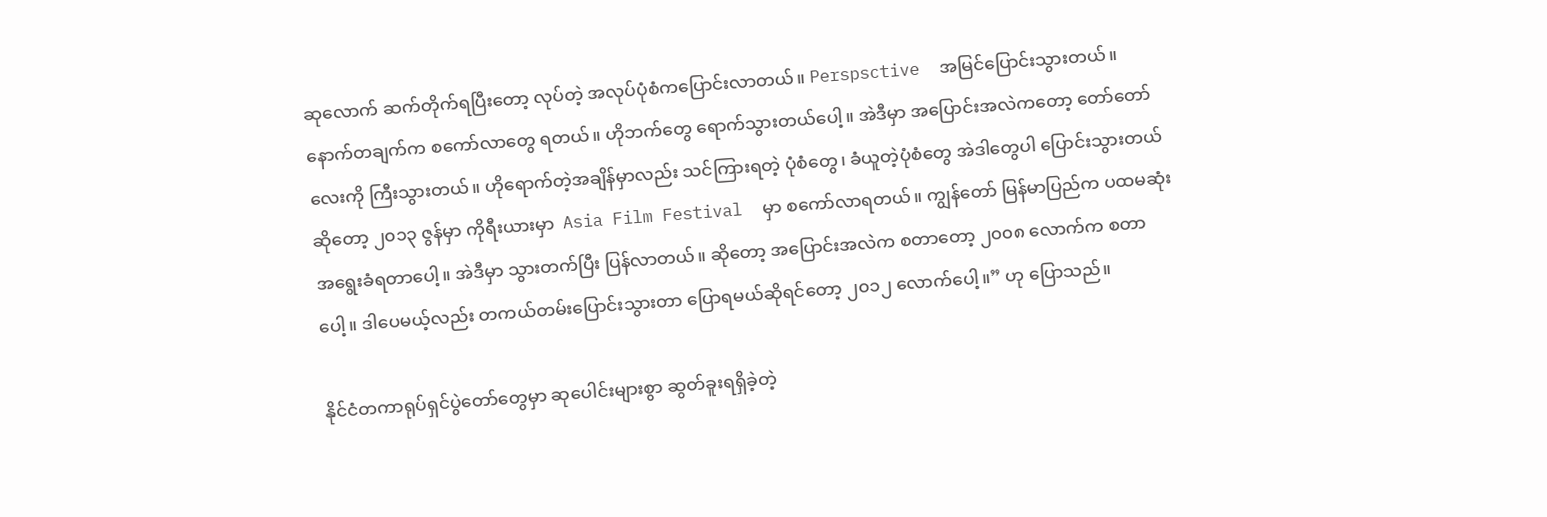ဆုလောက် ဆက်တိုက်ရပြီးတော့ လုပ်တဲ့ အလုပ်ပုံစံကပြောင်းလာတယ်။ Perspsctive  အမြင်ပြောင်းသွားတယ်။ နောက်တချက်က စကော်လာတွေ ရတယ်။ ဟိုဘက်တွေ ရောက်သွားတယ်ပေါ့။ အဲဒီမှာ အပြောင်းအလဲကတော့ တော်တော်လေးကို ကြီးသွားတယ်။ ဟိုရောက်တဲ့အချိန်မှာလည်း သင်ကြားရတဲ့ ပုံစံတွေ၊ ခံယူတဲ့ပုံစံတွေ အဲဒါတွေပါ ပြောင်းသွားတယ်ဆိုတော့ ၂၀၁၃ ဇွန်မှာ ကိုရီးယားမှာ  Asia Film Festival  မှာ စကော်လာရတယ်။ ကျွန်တော် မြန်မာပြည်က ပထမဆုံး အရွေးခံရတာပေါ့။ အဲဒီမှာ သွားတက်ပြီး ပြန်လာတယ်။ ဆိုတော့ အပြောင်းအလဲက စတာတော့ ၂၀၀၈ လောက်က စတာပေါ့။ ဒါပေမယ့်လည်း တကယ်တမ်းပြောင်းသွားတာ ပြောရမယ်ဆိုရင်တော့ ၂၀၁၂ လောက်ပေါ့။” ဟု ပြောသည်။

နိုင်ငံတကာရုပ်ရှင်ပွဲတော်တွေမှာ ဆုပေါင်းများစွာ ဆွတ်ခူးရရှိခဲ့တဲ့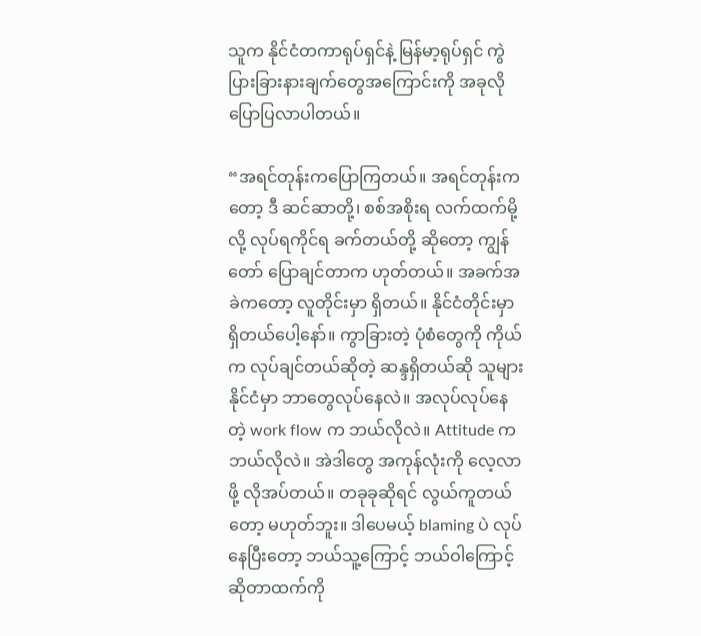သူက နိုင်ငံတကာရုပ်ရှင်နဲ့ မြန်မာ့ရုပ်ရှင် ကွဲပြားခြားနားချက်တွေအကြောင်းကို အခုလိုပြောပြလာပါတယ်။

“အရင်တုန်းကပြောကြတယ်။ အရင်တုန်းကတော့ ဒီ ဆင်ဆာတို့၊ စစ်အစိုးရ လက်ထက်မို့လို့ လုပ်ရကိုင်ရ ခက်တယ်တို့ ဆိုတော့ ကျွန်တော် ပြောချင်တာက ဟုတ်တယ်။ အခက်အခဲကတော့ လူတိုင်းမှာ ရှိတယ်။ နိုင်ငံတိုင်းမှာ ရှိတယ်ပေါ့နော်။ ကွာခြားတဲ့ ပုံစံတွေကို ကိုယ်က လုပ်ချင်တယ်ဆိုတဲ့ ဆန္ဒရှိတယ်ဆို သူများနိုင်ငံမှာ ဘာတွေလုပ်နေလဲ။ အလုပ်လုပ်နေတဲ့ work flow က ဘယ်လိုလဲ။ Attitude က ဘယ်လိုလဲ။ အဲဒါတွေ အကုန်လုံးကို လေ့လာဖို့ လိုအပ်တယ်။ တခုခုဆိုရင် လွယ်ကူတယ်တော့ မဟုတ်ဘူး။ ဒါပေမယ့် blaming ပဲ လုပ်နေပြီးတော့ ဘယ်သူ့ကြောင့် ဘယ်ဝါကြောင့် ဆိုတာထက်ကို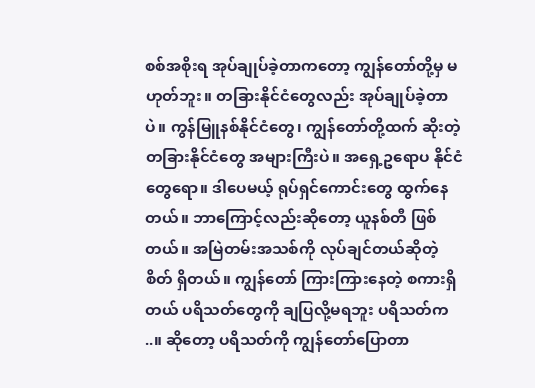စစ်အစိုးရ အုပ်ချုပ်ခဲ့တာကတော့ ကျွန်တော်တို့မှ မဟုတ်ဘူး။ တခြားနိုင်ငံတွေလည်း အုပ်ချုပ်ခဲ့တာပဲ။ ကွန်မြူနစ်နိုင်ငံတွေ၊ ကျွန်တော်တို့ထက် ဆိုးတဲ့ တခြားနိုင်ငံတွေ အများကြီးပဲ။ အရှေ့ဥရောပ နိုင်ငံတွေရော။ ဒါပေမယ့် ရုပ်ရှင်ကောင်းတွေ ထွက်နေတယ်။ ဘာကြောင့်လည်းဆိုတော့ ယူနစ်တီ ဖြစ်တယ်။ အမြဲတမ်းအသစ်ကို လုပ်ချင်တယ်ဆိုတဲ့ စိတ် ရှိတယ်။ ကျွန်တော် ကြားကြားနေတဲ့ စကားရှိတယ် ပရိသတ်တွေကို ချပြလို့မရဘူး ပရိသတ်က ..။ ဆိုတော့ ပရိသတ်ကို ကျွန်တော်ပြောတာ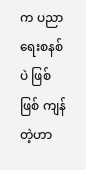က ပညာရေးစနစ်ပဲ ဖြစ်ဖြစ် ကျန်တဲ့ဟာ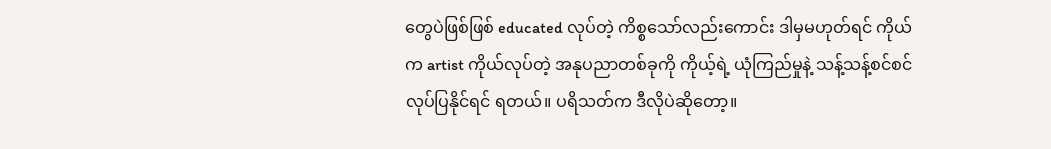တွေပဲဖြစ်ဖြစ် educated လုပ်တဲ့ ကိစ္စသော်လည်းကောင်း ဒါမှမဟုတ်ရင် ကိုယ်က artist ကိုယ်လုပ်တဲ့ အနုပညာတစ်ခုကို ကိုယ့်ရဲ့ ယုံကြည်မှုနဲ့ သန့်သန့်စင်စင်လုပ်ပြနိုင်ရင် ရတယ်။ ပရိသတ်က ဒီလိုပဲဆိုတော့။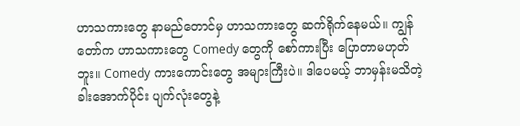ဟာသကားတွေ နာမည်တောင်မှ ဟာသကားတွေ ဆက်ရိုက်နေမယ်။ ကျွန်တော်က ဟာသကားတွေ Comedy တွေကို စော်ကားပြီး ပြောတာမဟုတ်ဘူး။ Comedy ကားကောင်းတွေ အများကြီးပဲ။ ဒါပေမယ့် ဘာမှန်းမသိတဲ့ ခါးအောက်ပိုင်း ပျက်လုံးတွေနဲ့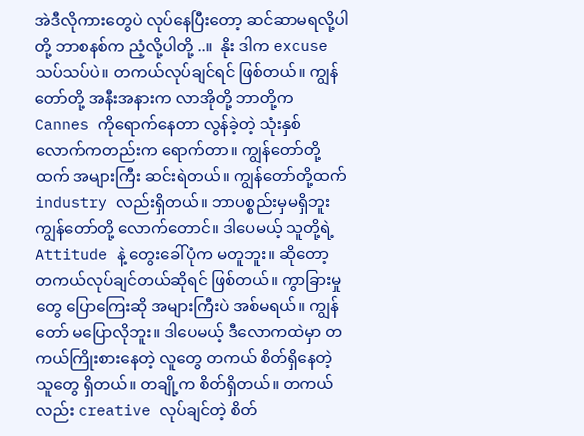အဲဒီလိုကားတွေပဲ လုပ်နေပြီးတော့ ဆင်ဆာမရလို့ပါတို့ ဘာစနစ်က ညံ့လို့ပါတို့ ..။  နိုး ဒါက excuse သပ်သပ်ပဲ။ တကယ်လုပ်ချင်ရင် ဖြစ်တယ်။ ကျွန်တော်တို့ အနီးအနားက လာအိုတို့ ဘာတို့က Cannes ကိုရောက်နေတာ လွန်ခဲ့တဲ့ သုံးနှစ်လောက်ကတည်းက ရောက်တာ။ ကျွန်တော်တို့ထက် အများကြီး ဆင်းရဲတယ်။ ကျွန်တော်တို့ထက် industry လည်းရှိတယ်။ ဘာပစ္စည်းမှမရှိဘူး ကျွန်တော်တို့ လောက်တောင်။ ဒါပေမယ့် သူတို့ရဲ့ Attitude နဲ့ တွေးခေါ်ပုံက မတူဘူး။ ဆိုတော့ တကယ်လုပ်ချင်တယ်ဆိုရင် ဖြစ်တယ်။ ကွာခြားမှုတွေ ပြောကြေးဆို အများကြီးပဲ အစ်မရယ်။ ကျွန်တော် မပြောလိုဘူး။ ဒါပေမယ့် ဒီလောကထဲမှာ တကယ်ကြိုးစားနေတဲ့ လူတွေ တကယ် စိတ်ရှိနေတဲ့ သူတွေ ရှိတယ်။ တချို့က စိတ်ရှိတယ်။ တကယ်လည်း creative လုပ်ချင်တဲ့ စိတ်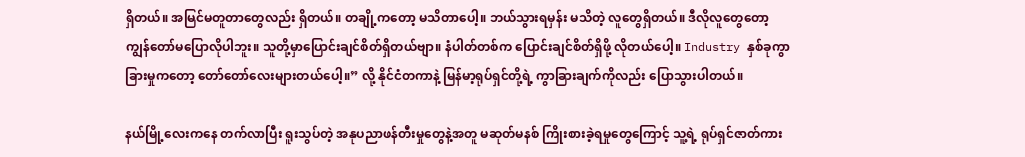ရှိတယ်။ အမြင်မတူတာတွေလည်း ရှိတယ်။ တချို့ကတော့ မသိတာပေါ့။ ဘယ်သွားရမှန်း မသိတဲ့ လူတွေရှိတယ်။ ဒီလိုလူတွေတော့ ကျွန်တော်မပြောလိုပါဘူး။ သူတို့မှာပြောင်းချင်စိတ်ရှိတယ်ဗျာ။ နံပါတ်တစ်က ပြောင်းချင်စိတ်ရှိဖို့ လိုတယ်ပေါ့။ Industry နှစ်ခုကွာခြားမှုကတော့ တော်တော်လေးများတယ်ပေါ့။” လို့ နိုင်ငံတကာနဲ့ မြန်မာ့ရုပ်ရှင်တို့ရဲ့ ကွာခြားချက်ကိုလည်း ပြောသွားပါတယ်။

နယ်မြို့လေးကနေ တက်လာပြီး ရူးသွပ်တဲ့ အနုပညာဖန်တီးမှုတွေနဲ့အတူ မဆုတ်မနစ် ကြိုးစားခဲ့ရမှုတွေကြောင့် သူ့ရဲ့ ရုပ်ရှင်ဇာတ်ကား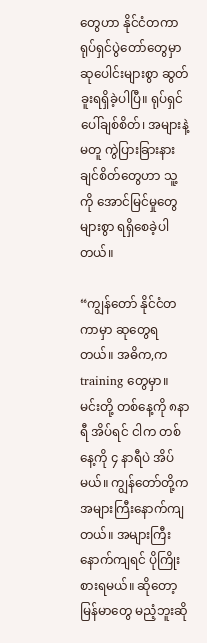တွေဟာ နိုင်ငံတကာရုပ်ရှင်ပွဲတော်တွေမှာ ဆုပေါင်းများစွာ ဆွတ်ခူးရရှိခဲ့ပါပြီ။ ရုပ်ရှင်ပေါ်ချစ်စိတ်၊ အများနဲ့မတူ ကွဲပြားခြားနားချင်စိတ်တွေဟာ သူ့ကို အောင်မြင်မှုတွေများစွာ ရရှိစေခဲ့ပါတယ်။

“ကျွန်တော် နိုင်ငံတကာမှာ ဆုတွေရတယ်။ အဓိက,က training တွေမှာ။ မင်းတို့ တစ်နေ့ကို ၈နာရီ အိပ်ရင် ငါက တစ်နေ့ကို ၄ နာရီပဲ အိပ်မယ်။ ကျွန်တော်တို့က အများကြီးနောက်ကျတယ်။ အများကြီးနောက်ကျရင် ပိုကြိုးစားရမယ်။ ဆိုတော့ မြန်မာတွေ မညံ့ဘူးဆို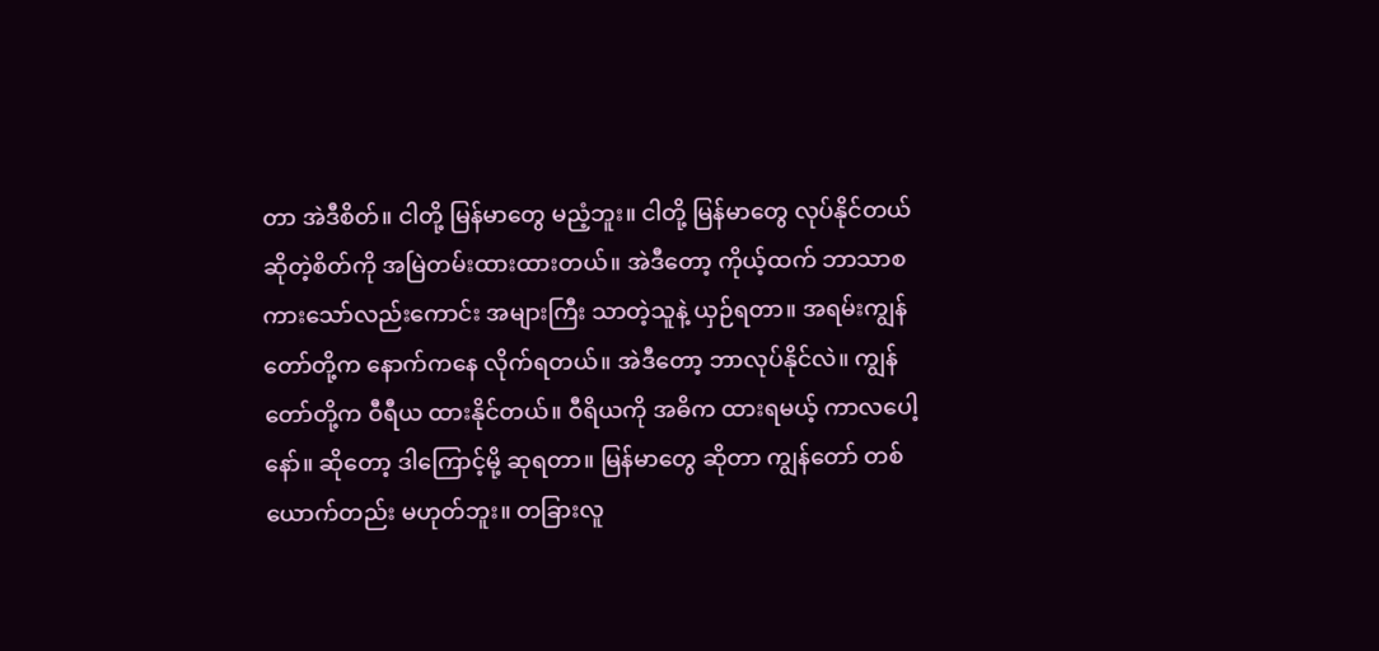တာ အဲဒီစိတ်။ ငါတို့ မြန်မာတွေ မညံ့ဘူး။ ငါတို့ မြန်မာတွေ လုပ်နိုင်တယ်ဆိုတဲ့စိတ်ကို အမြဲတမ်းထားထားတယ်။ အဲဒီတော့ ကိုယ့်ထက် ဘာသာစကားသော်လည်းကောင်း အများကြီး သာတဲ့သူနဲ့ ယှဉ်ရတာ။ အရမ်းကျွန်တော်တို့က နောက်ကနေ လိုက်ရတယ်။ အဲဒီတော့ ဘာလုပ်နိုင်လဲ။ ကျွန်တော်တို့က ဝီရီယ ထားနိုင်တယ်။ ဝီရိယကို အဓိက ထားရမယ့် ကာလပေါ့နော်။ ဆိုတော့ ဒါကြောင့်မို့ ဆုရတာ။ မြန်မာတွေ ဆိုတာ ကျွန်တော် တစ်ယောက်တည်း မဟုတ်ဘူး။ တခြားလူ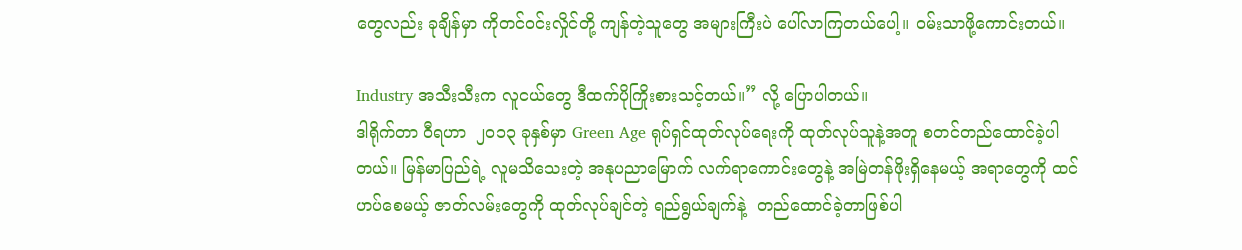တွေလည်း ခုချိန်မှာ ကိုတင်ဝင်းလှိုင်တို့ ကျန်တဲ့သူတွေ အများကြီးပဲ ပေါ်လာကြတယ်ပေါ့။ ဝမ်းသာဖို့ကောင်းတယ်။

Industry အသီးသီးက လူငယ်တွေ ဒီထက်ပိုကြိုးစားသင့်တယ်။” လို့ ပြောပါတယ်။
ဒါရိုက်တာ ဝီရဟာ  ၂၀၁၃ ခုနှစ်မှာ Green Age ရုပ်ရှင်ထုတ်လုပ်ရေးကို ထုတ်လုပ်သူနဲ့အတူ စတင်တည်ထောင်ခဲ့ပါတယ်။ မြန်မာပြည်ရဲ့ လူမသိသေးတဲ့ အနုပညာမြောက် လက်ရာကောင်းတွေနဲ့ အမြဲတန်ဖိုးရှိနေမယ့် အရာတွေကို ထင်ဟပ်စေမယ့် ဇာတ်လမ်းတွေကို ထုတ်လုပ်ချင်တဲ့ ရည်ရွယ်ချက်နဲ့  တည်ထောင်ခဲ့တာဖြစ်ပါ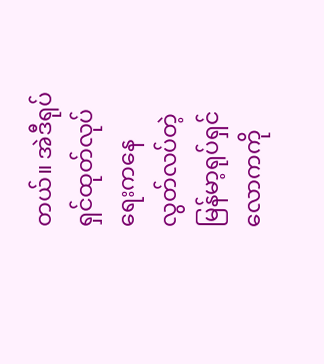တယ်။ အဲဒီရုပ်ရှင်ထုတ်လုပ်ရေးကနေ  လွတ်လပ်တဲ့ မြန်မာ့ရုပ်ရှင်လောကကို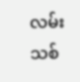လမ်းသစ်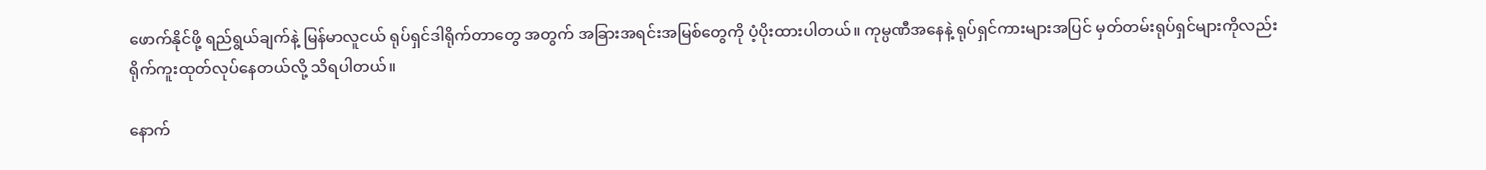ဖောက်နိုင်ဖို့ ရည်ရွယ်ချက်နဲ့ မြန်မာလူငယ် ရုပ်ရှင်ဒါရိုက်တာတွေ အတွက် အခြားအရင်းအမြစ်တွေကို ပံ့ပိုးထားပါတယ်။ ကုမ္ပဏီအနေနဲ့ ရုပ်ရှင်ကားများအပြင် မှတ်တမ်းရုပ်ရှင်များကိုလည်း ရိုက်ကူးထုတ်လုပ်နေတယ်လို့ သိရပါတယ်။

နောက်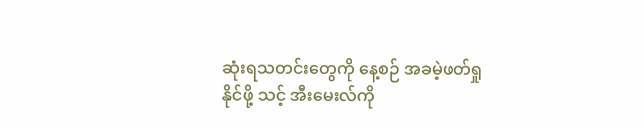ဆုံးရသတင်းတွေကို နေ့စဉ် အခမဲ့ဖတ်ရှုနိုင်ဖို့ သင့် အီးမေးလ်ကို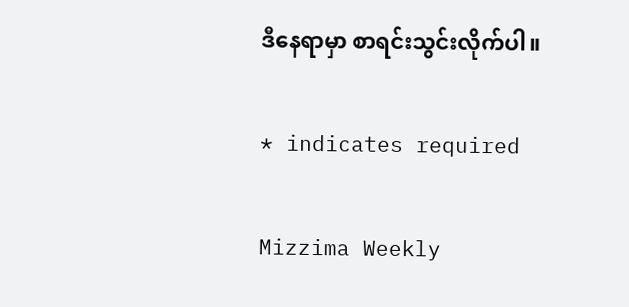ဒီနေရာမှာ စာရင်းသွင်းလိုက်ပါ။

* indicates required

Mizzima Weekly